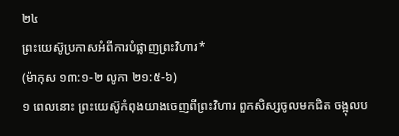២៤
ព្រះយេស៊ូប្រកាសអំពីការបំផ្លាញព្រះវិហារ*
(ម៉ាកុស ១៣:១-២ លូកា ២១:៥-៦)
១ ពេលនោះ ព្រះយេស៊ូកំពុងយាងចេញពីព្រះវិហារ ពួកសិស្សចូលមកជិត ចង្អុលប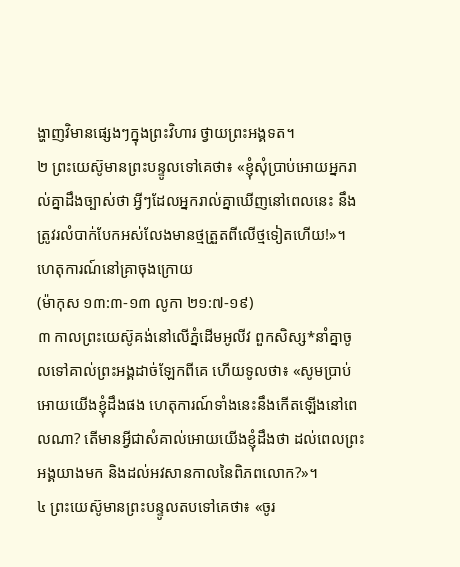ង្ហាញវិមានផ្សេងៗក្នុងព្រះវិហារ ថ្វាយព្រះអង្គទត។
២ ព្រះយេស៊ូមានព្រះបន្ទូលទៅគេថា៖ «ខ្ញុំសុំប្រាប់អោយអ្នករាល់គ្នាដឹងច្បាស់ថា អ្វីៗដែលអ្នករាល់គ្នាឃើញនៅពេលនេះ នឹងត្រូវរលំបាក់បែកអស់លែងមានថ្មត្រួតពីលើថ្មទៀតហើយ!»។
ហេតុការណ៍នៅគ្រាចុងក្រោយ
(ម៉ាកុស ១៣:៣-១៣ លូកា ២១:៧-១៩)
៣ កាលព្រះយេស៊ូគង់នៅលើភ្នំដើមអូលីវ ពួកសិស្ស*នាំគ្នាចូលទៅគាល់ព្រះអង្គដាច់ឡែកពីគេ ហើយទូលថា៖ «សូមប្រាប់អោយយើងខ្ញុំដឹងផង ហេតុការណ៍ទាំងនេះនឹងកើតឡើងនៅពេលណា? តើមានអ្វីជាសំគាល់អោយយើងខ្ញុំដឹងថា ដល់ពេលព្រះអង្គយាងមក និងដល់អវសានកាលនៃពិភពលោក?»។
៤ ព្រះយេស៊ូមានព្រះបន្ទូលតបទៅគេថា៖ «ចូរ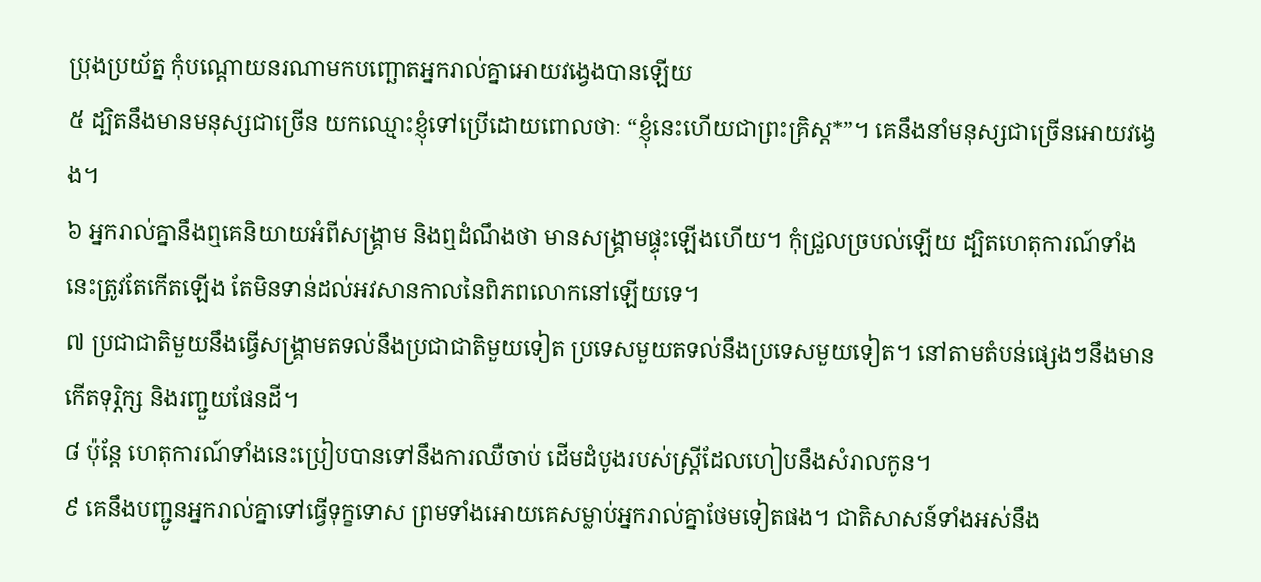ប្រុងប្រយ័ត្ន កុំបណ្ដោយនរណាមកបញ្ឆោតអ្នករាល់គ្នាអោយវង្វេងបានឡើយ
៥ ដ្បិតនឹងមានមនុស្សជាច្រើន យកឈ្មោះខ្ញុំទៅប្រើដោយពោលថាៈ “ខ្ញុំនេះហើយជាព្រះគ្រិស្ដ*”។ គេនឹងនាំមនុស្សជាច្រើនអោយវង្វេង។
៦ អ្នករាល់គ្នានឹងឮគេនិយាយអំពីសង្គ្រាម និងឮដំណឹងថា មានសង្គ្រាមផ្ទុះឡើងហើយ។ កុំជ្រួលច្របល់ឡើយ ដ្បិតហេតុការណ៍ទាំងនេះត្រូវតែកើតឡើង តែមិនទាន់ដល់អវសានកាលនៃពិភពលោកនៅឡើយទេ។
៧ ប្រជាជាតិមួយនឹងធ្វើសង្គ្រាមតទល់នឹងប្រជាជាតិមួយទៀត ប្រទេសមួយតទល់នឹងប្រទេសមួយទៀត។ នៅតាមតំបន់ផ្សេងៗនឹងមានកើតទុរ្ភិក្ស និងរញ្ជួយផែនដី។
៨ ប៉ុន្តែ ហេតុការណ៍ទាំងនេះប្រៀបបានទៅនឹងការឈឺចាប់ ដើមដំបូងរបស់ស្ត្រីដែលហៀបនឹងសំរាលកូន។
៩ គេនឹងបញ្ជូនអ្នករាល់គ្នាទៅធ្វើទុក្ខទោស ព្រមទាំងអោយគេសម្លាប់អ្នករាល់គ្នាថែមទៀតផង។ ជាតិសាសន៍ទាំងអស់នឹង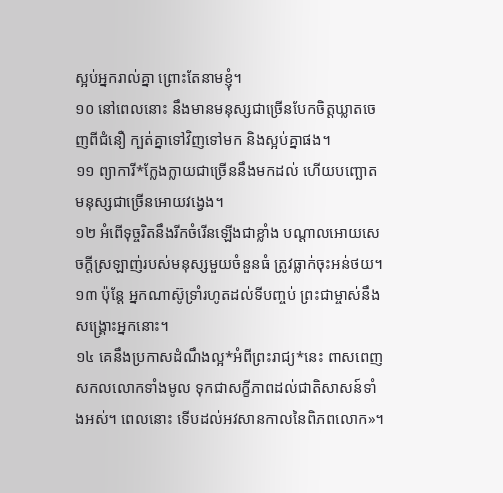ស្អប់អ្នករាល់គ្នា ព្រោះតែនាមខ្ញុំ។
១០ នៅពេលនោះ នឹងមានមនុស្សជាច្រើនបែកចិត្តឃ្លាតចេញពីជំនឿ ក្បត់គ្នាទៅវិញទៅមក និងស្អប់គ្នាផង។
១១ ព្យាការី*ក្លែងក្លាយជាច្រើននឹងមកដល់ ហើយបញ្ឆោតមនុស្សជាច្រើនអោយវង្វេង។
១២ អំពើទុច្ចរិតនឹងរីកចំរើនឡើងជាខ្លាំង បណ្ដាលអោយសេចក្ដីស្រឡាញ់របស់មនុស្សមួយចំនួនធំ ត្រូវធ្លាក់ចុះអន់ថយ។
១៣ ប៉ុន្តែ អ្នកណាស៊ូទ្រាំរហូតដល់ទីបញ្ចប់ ព្រះជាម្ចាស់នឹងសង្គ្រោះអ្នកនោះ។
១៤ គេនឹងប្រកាសដំណឹងល្អ*អំពីព្រះរាជ្យ*នេះ ពាសពេញសកលលោកទាំងមូល ទុកជាសក្ខីភាពដល់ជាតិសាសន៍ទាំងអស់។ ពេលនោះ ទើបដល់អវសានកាលនៃពិភពលោក»។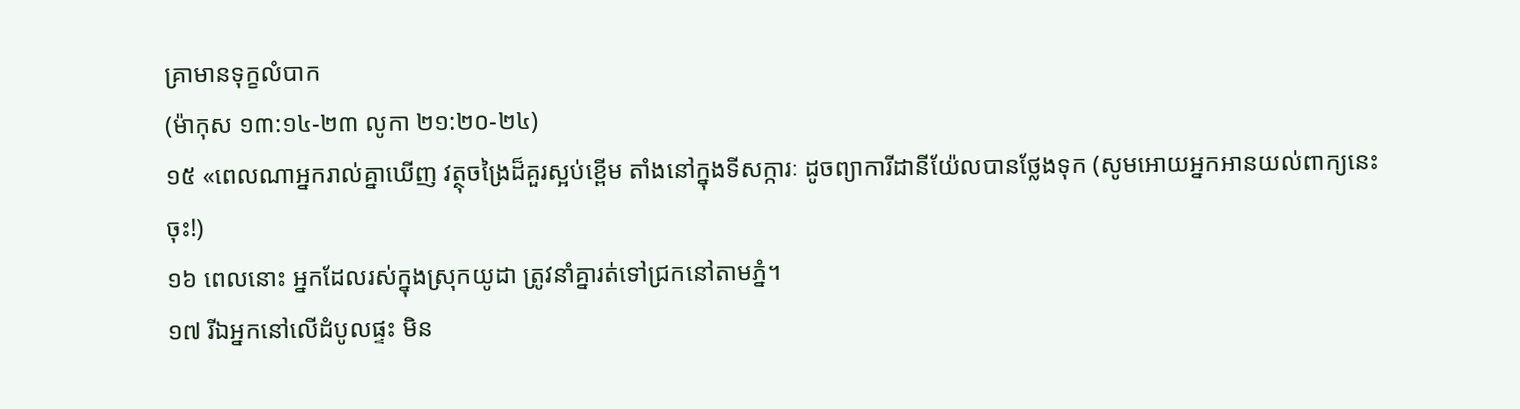គ្រាមានទុក្ខលំបាក
(ម៉ាកុស ១៣:១៤-២៣ លូកា ២១:២០-២៤)
១៥ «ពេលណាអ្នករាល់គ្នាឃើញ វត្ថុចង្រៃដ៏គួរស្អប់ខ្ពើម តាំងនៅក្នុងទីសក្ការៈ ដូចព្យាការីដានីយ៉ែលបានថ្លែងទុក (សូមអោយអ្នកអានយល់ពាក្យនេះចុះ!)
១៦ ពេលនោះ អ្នកដែលរស់ក្នុងស្រុកយូដា ត្រូវនាំគ្នារត់ទៅជ្រកនៅតាមភ្នំ។
១៧ រីឯអ្នកនៅលើដំបូលផ្ទះ មិន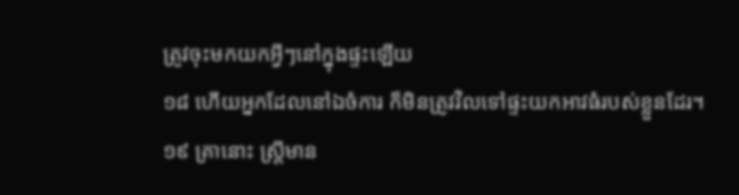ត្រូវចុះមកយកអ្វីៗនៅក្នុងផ្ទះឡើយ
១៨ ហើយអ្នកដែលនៅឯចំការ ក៏មិនត្រូវវិលទៅផ្ទះយកអាវធំរបស់ខ្លួនដែរ។
១៩ គ្រានោះ ស្ត្រីមាន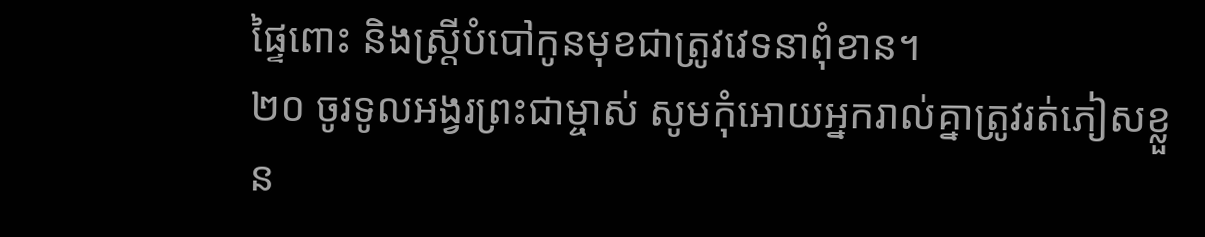ផ្ទៃពោះ និងស្ត្រីបំបៅកូនមុខជាត្រូវវេទនាពុំខាន។
២០ ចូរទូលអង្វរព្រះជាម្ចាស់ សូមកុំអោយអ្នករាល់គ្នាត្រូវរត់ភៀសខ្លួន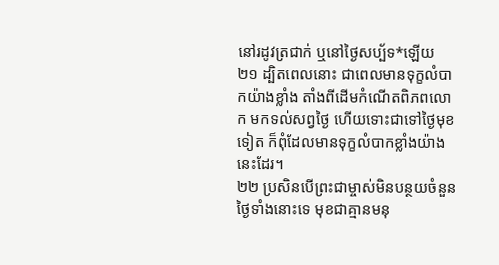នៅរដូវត្រជាក់ ឬនៅថ្ងៃសប្ប័ទ*ឡើយ
២១ ដ្បិតពេលនោះ ជាពេលមានទុក្ខលំបាកយ៉ាងខ្លាំង តាំងពីដើមកំណើតពិភពលោក មកទល់សព្វថ្ងៃ ហើយទោះជាទៅថ្ងៃមុខទៀត ក៏ពុំដែលមានទុក្ខលំបាកខ្លាំងយ៉ាងនេះដែរ។
២២ ប្រសិនបើព្រះជាម្ចាស់មិនបន្ថយចំនួនថ្ងៃទាំងនោះទេ មុខជាគ្មានមនុ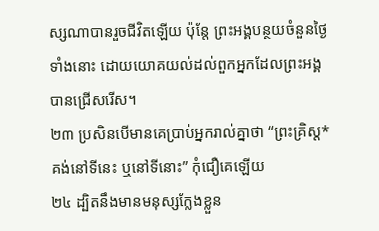ស្សណាបានរួចជីវិតឡើយ ប៉ុន្តែ ព្រះអង្គបន្ថយចំនួនថ្ងៃទាំងនោះ ដោយយោគយល់ដល់ពួកអ្នកដែលព្រះអង្គបានជ្រើសរើស។
២៣ ប្រសិនបើមានគេប្រាប់អ្នករាល់គ្នាថា “ព្រះគ្រិស្ដ*គង់នៅទីនេះ ឬនៅទីនោះ” កុំជឿគេឡើយ
២៤ ដ្បិតនឹងមានមនុស្សក្លែងខ្លួន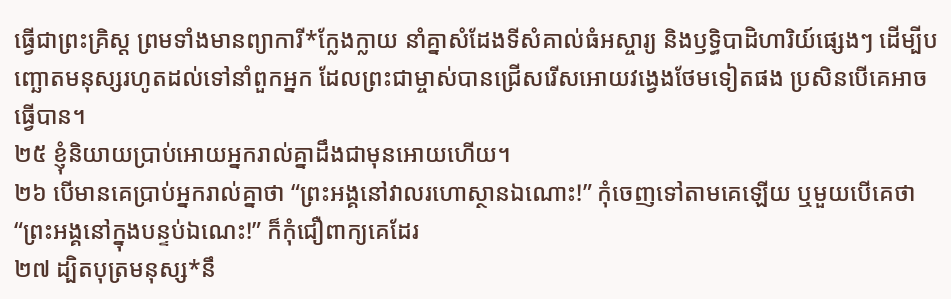ធ្វើជាព្រះគ្រិស្ដ ព្រមទាំងមានព្យាការី*ក្លែងក្លាយ នាំគ្នាសំដែងទីសំគាល់ធំអស្ចារ្យ និងឫទ្ធិបាដិហារិយ៍ផ្សេងៗ ដើម្បីបញ្ឆោតមនុស្សរហូតដល់ទៅនាំពួកអ្នក ដែលព្រះជាម្ចាស់បានជ្រើសរើសអោយវង្វេងថែមទៀតផង ប្រសិនបើគេអាចធ្វើបាន។
២៥ ខ្ញុំនិយាយប្រាប់អោយអ្នករាល់គ្នាដឹងជាមុនអោយហើយ។
២៦ បើមានគេប្រាប់អ្នករាល់គ្នាថា “ព្រះអង្គនៅវាលរហោស្ថានឯណោះ!” កុំចេញទៅតាមគេឡើយ ឬមួយបើគេថា “ព្រះអង្គនៅក្នុងបន្ទប់ឯណេះ!” ក៏កុំជឿពាក្យគេដែរ
២៧ ដ្បិតបុត្រមនុស្ស*នឹ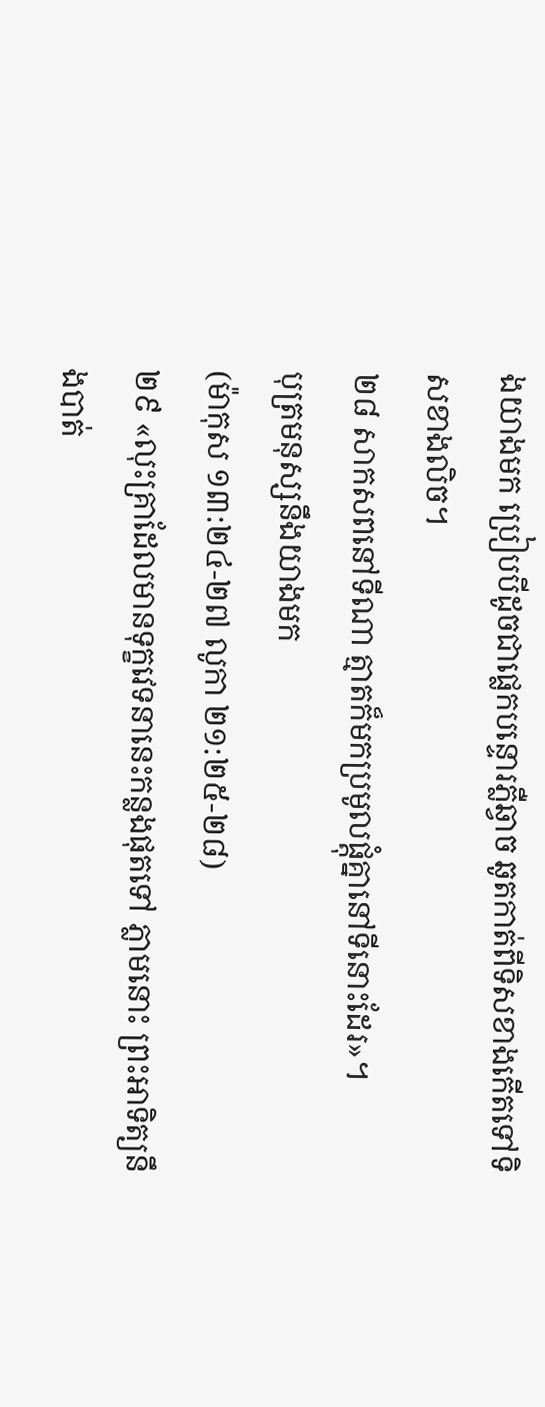ងយាងមក ប្រៀបបីដូចជាផ្លេកបន្ទោរភ្លឺឆ្វាច ឆូតកាត់ពីទិសខាងកើតទៅទិសខាងលិច។
២៨ សាកសពនៅទីណា ត្មាតក៏មកប្រមូលផ្ដុំគ្នានៅទីនោះដែរ»។
បុត្រមនុស្សនឹងយាងមក
(ម៉ាកុស ១៣:២៤-២៧ លូកា ២១:២៥-២៨)
២៩ «លុះគ្រាដែលមានទុក្ខវេទនានេះកន្លងផុតទៅ ភ្លាមនោះ ព្រះអាទិត្យនឹងបាត់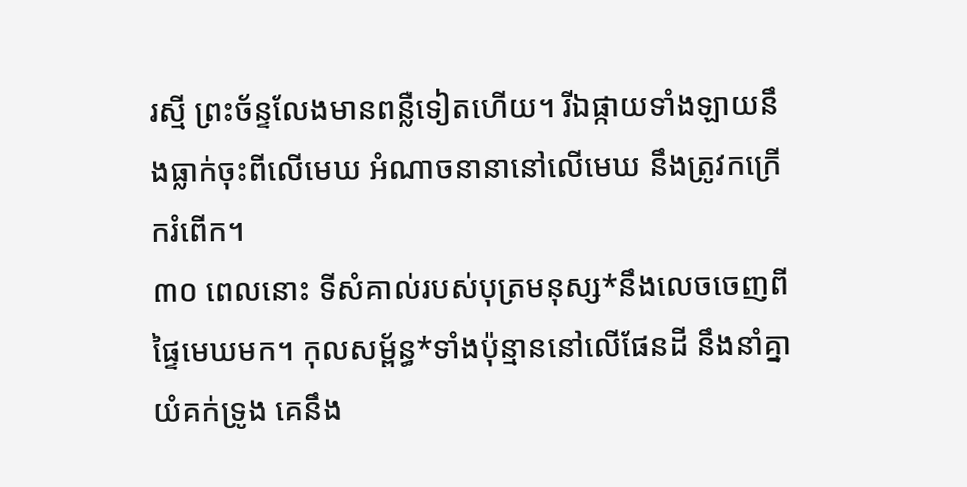រស្មី ព្រះច័ន្ទលែងមានពន្លឺទៀតហើយ។ រីឯផ្កាយទាំងឡាយនឹងធ្លាក់ចុះពីលើមេឃ អំណាចនានានៅលើមេឃ នឹងត្រូវកក្រើករំពើក។
៣០ ពេលនោះ ទីសំគាល់របស់បុត្រមនុស្ស*នឹងលេចចេញពីផ្ទៃមេឃមក។ កុលសម្ព័ន្ធ*ទាំងប៉ុន្មាននៅលើផែនដី នឹងនាំគ្នាយំគក់ទ្រូង គេនឹង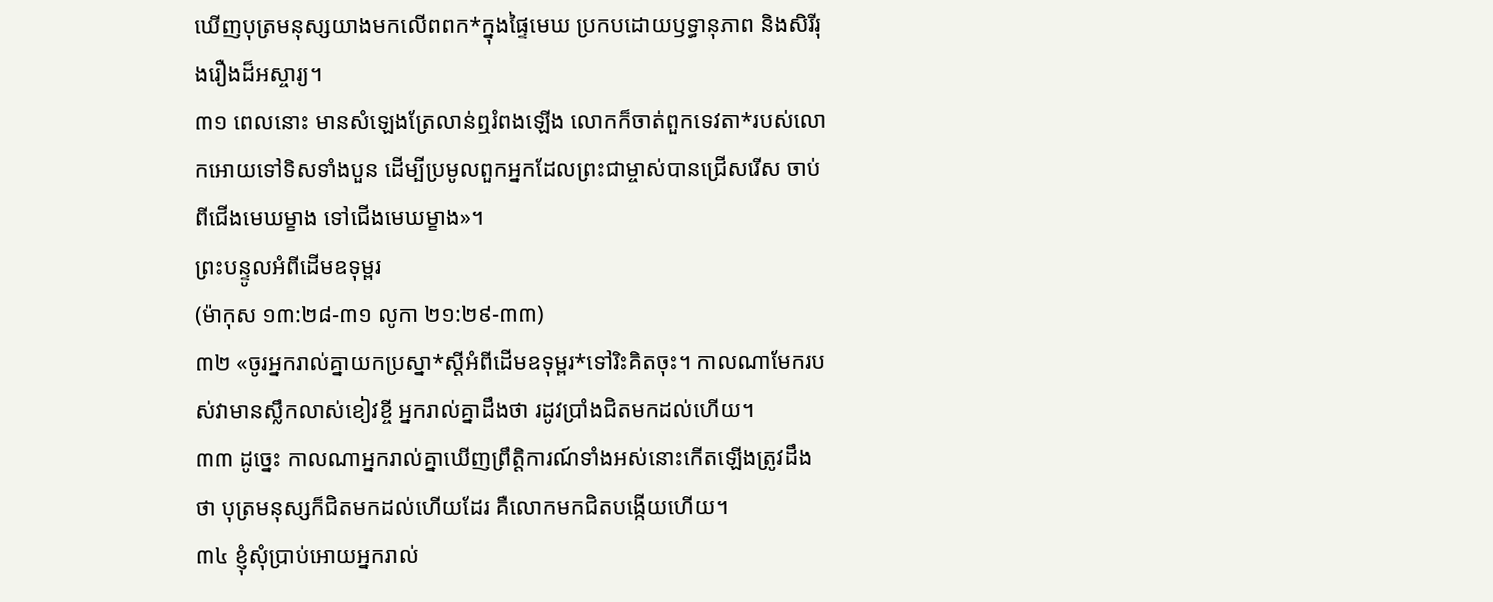ឃើញបុត្រមនុស្សយាងមកលើពពក*ក្នុងផ្ទៃមេឃ ប្រកបដោយឫទ្ធានុភាព និងសិរីរុងរឿងដ៏អស្ចារ្យ។
៣១ ពេលនោះ មានសំឡេងត្រែលាន់ឮរំពងឡើង លោកក៏ចាត់ពួកទេវតា*របស់លោកអោយទៅទិសទាំងបួន ដើម្បីប្រមូលពួកអ្នកដែលព្រះជាម្ចាស់បានជ្រើសរើស ចាប់ពីជើងមេឃម្ខាង ទៅជើងមេឃម្ខាង»។
ព្រះបន្ទូលអំពីដើមឧទុម្ពរ
(ម៉ាកុស ១៣:២៨-៣១ លូកា ២១:២៩-៣៣)
៣២ «ចូរអ្នករាល់គ្នាយកប្រស្នា*ស្ដីអំពីដើមឧទុម្ពរ*ទៅរិះគិតចុះ។ កាលណាមែករបស់វាមានស្លឹកលាស់ខៀវខ្ចី អ្នករាល់គ្នាដឹងថា រដូវប្រាំងជិតមកដល់ហើយ។
៣៣ ដូច្នេះ កាលណាអ្នករាល់គ្នាឃើញព្រឹត្តិការណ៍ទាំងអស់នោះកើតឡើងត្រូវដឹងថា បុត្រមនុស្សក៏ជិតមកដល់ហើយដែរ គឺលោកមកជិតបង្កើយហើយ។
៣៤ ខ្ញុំសុំប្រាប់អោយអ្នករាល់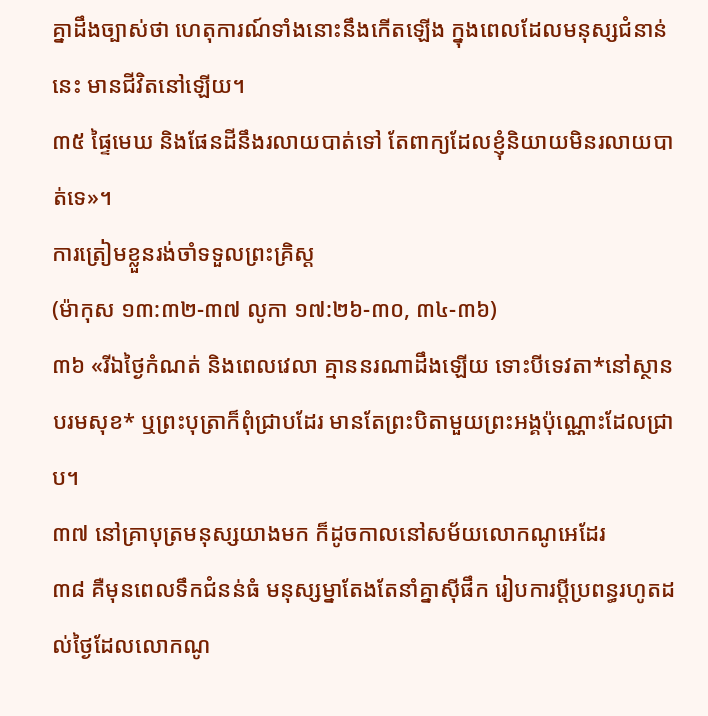គ្នាដឹងច្បាស់ថា ហេតុការណ៍ទាំងនោះនឹងកើតឡើង ក្នុងពេលដែលមនុស្សជំនាន់នេះ មានជីវិតនៅឡើយ។
៣៥ ផ្ទៃមេឃ និងផែនដីនឹងរលាយបាត់ទៅ តែពាក្យដែលខ្ញុំនិយាយមិនរលាយបាត់ទេ»។
ការត្រៀមខ្លួនរង់ចាំទទួលព្រះគ្រិស្ដ
(ម៉ាកុស ១៣:៣២-៣៧ លូកា ១៧:២៦-៣០, ៣៤-៣៦)
៣៦ «រីឯថ្ងៃកំណត់ និងពេលវេលា គ្មាននរណាដឹងឡើយ ទោះបីទេវតា*នៅស្ថានបរមសុខ* ឬព្រះបុត្រាក៏ពុំជ្រាបដែរ មានតែព្រះបិតាមួយព្រះអង្គប៉ុណ្ណោះដែលជ្រាប។
៣៧ នៅគ្រាបុត្រមនុស្សយាងមក ក៏ដូចកាលនៅសម័យលោកណូអេដែរ
៣៨ គឺមុនពេលទឹកជំនន់ធំ មនុស្សម្នាតែងតែនាំគ្នាស៊ីផឹក រៀបការប្ដីប្រពន្ធរហូតដល់ថ្ងៃដែលលោកណូ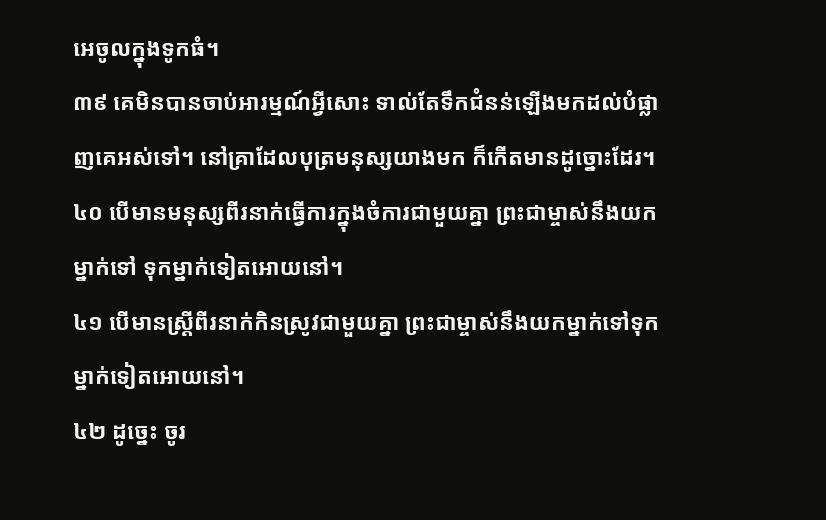អេចូលក្នុងទូកធំ។
៣៩ គេមិនបានចាប់អារម្មណ៍អ្វីសោះ ទាល់តែទឹកជំនន់ឡើងមកដល់បំផ្លាញគេអស់ទៅ។ នៅគ្រាដែលបុត្រមនុស្សយាងមក ក៏កើតមានដូច្នោះដែរ។
៤០ បើមានមនុស្សពីរនាក់ធ្វើការក្នុងចំការជាមួយគ្នា ព្រះជាម្ចាស់នឹងយកម្នាក់ទៅ ទុកម្នាក់ទៀតអោយនៅ។
៤១ បើមានស្ដ្រីពីរនាក់កិនស្រូវជាមួយគ្នា ព្រះជាម្ចាស់នឹងយកម្នាក់ទៅទុកម្នាក់ទៀតអោយនៅ។
៤២ ដូច្នេះ ចូរ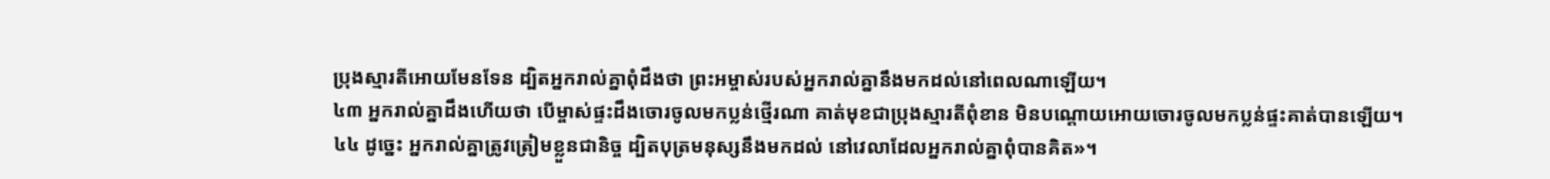ប្រុងស្មារតីអោយមែនទែន ដ្បិតអ្នករាល់គ្នាពុំដឹងថា ព្រះអម្ចាស់របស់អ្នករាល់គ្នានឹងមកដល់នៅពេលណាឡើយ។
៤៣ អ្នករាល់គ្នាដឹងហើយថា បើម្ចាស់ផ្ទះដឹងចោរចូលមកប្លន់ថ្មើរណា គាត់មុខជាប្រុងស្មារតីពុំខាន មិនបណ្ដោយអោយចោរចូលមកប្លន់ផ្ទះគាត់បានឡើយ។
៤៤ ដូច្នេះ អ្នករាល់គ្នាត្រូវត្រៀមខ្លួនជានិច្ច ដ្បិតបុត្រមនុស្សនឹងមកដល់ នៅវេលាដែលអ្នករាល់គ្នាពុំបានគិត»។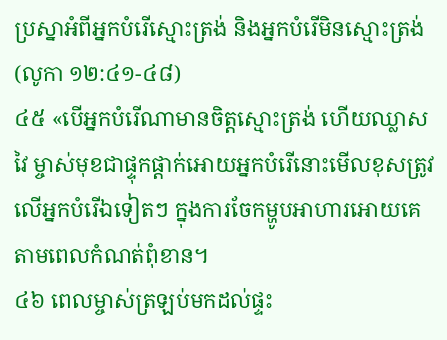ប្រស្នាអំពីអ្នកបំរើស្មោះត្រង់ និងអ្នកបំរើមិនស្មោះត្រង់
(លូកា ១២:៤១-៤៨)
៤៥ «បើអ្នកបំរើណាមានចិត្តស្មោះត្រង់ ហើយឈ្លាសវៃ ម្ចាស់មុខជាផ្ទុកផ្ដាក់អោយអ្នកបំរើនោះមើលខុសត្រូវលើអ្នកបំរើឯទៀតៗ ក្នុងការចែកម្ហូបអាហារអោយគេ តាមពេលកំណត់ពុំខាន។
៤៦ ពេលម្ចាស់ត្រឡប់មកដល់ផ្ទះ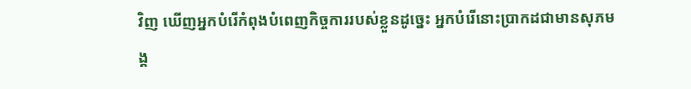វិញ ឃើញអ្នកបំរើកំពុងបំពេញកិច្ចការរបស់ខ្លួនដូច្នេះ អ្នកបំរើនោះប្រាកដជាមានសុភមង្គ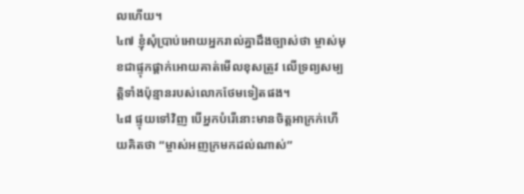លហើយ។
៤៧ ខ្ញុំសុំប្រាប់អោយអ្នករាល់គ្នាដឹងច្បាស់ថា ម្ចាស់មុខជាផ្ទុកផ្ដាក់អោយគាត់មើលខុសត្រូវ លើទ្រព្យសម្បត្តិទាំងប៉ុន្មានរបស់លោកថែមទៀតផង។
៤៨ ផ្ទុយទៅវិញ បើអ្នកបំរើនោះមានចិត្តអាក្រក់ហើយគិតថា “ម្ចាស់អញក្រមកដល់ណាស់”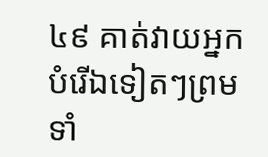៤៩ គាត់វាយអ្នកបំរើឯទៀតៗព្រមទាំ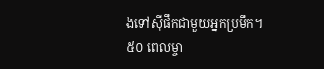ងទៅស៊ីផឹកជាមួយអ្នកប្រមឹក។
៥០ ពេលម្ចា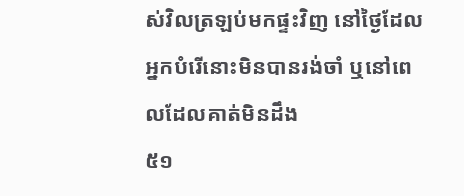ស់វិលត្រឡប់មកផ្ទះវិញ នៅថ្ងៃដែលអ្នកបំរើនោះមិនបានរង់ចាំ ឬនៅពេលដែលគាត់មិនដឹង
៥១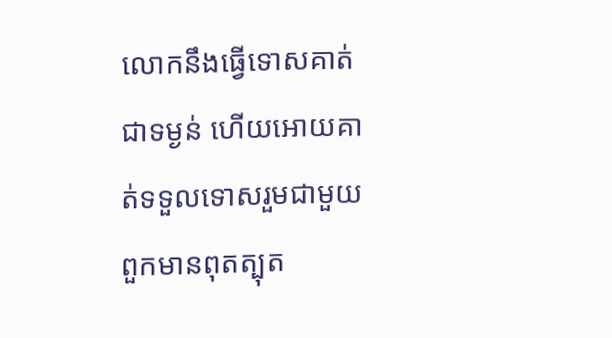លោកនឹងធ្វើទោសគាត់ជាទម្ងន់ ហើយអោយគាត់ទទួលទោសរួមជាមួយពួកមានពុតត្បុត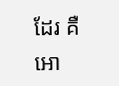ដែរ គឺអោ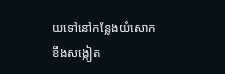យទៅនៅកន្លែងយំសោកខឹងសង្កៀត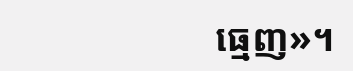ធ្មេញ»។